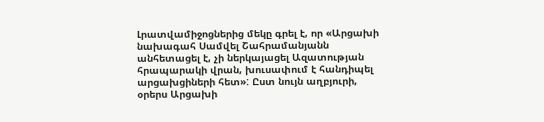Լրատվամիջոցներից մեկը գրել է, որ «Արցախի նախագահ Սամվել Շահրամանյանն անհետացել է, չի ներկայացել Ազատության հրապարակի վրան, խուսափում է հանդիպել արցախցիների հետ»: Ըստ նույն աղբյուրի, օրերս Արցախի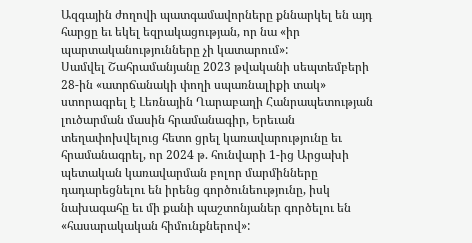Ազգային ժողովի պատգամավորները քննարկել են այդ հարցը եւ եկել եզրակացության, որ նա «իր պարտականությունները չի կատարում»:
Սամվել Շահրամանյանը 2023 թվականի սեպտեմբերի 28-ին «ատրճանակի փողի սպառնալիքի տակ» ստորագրել է Լեռնային Ղարաբաղի Հանրապետության լուծարման մասին հրամանագիր, Երեւան տեղափոխվելուց հետո ցրել կառավարությունը եւ հրամանագրել, որ 2024 թ. հունվարի 1-ից Արցախի պետական կառավարման բոլոր մարմինները դադարեցնելու են իրենց գործունեությունը, իսկ նախագահը եւ մի քանի պաշտոնյաներ գործելու են «հասարակական հիմունքներով»: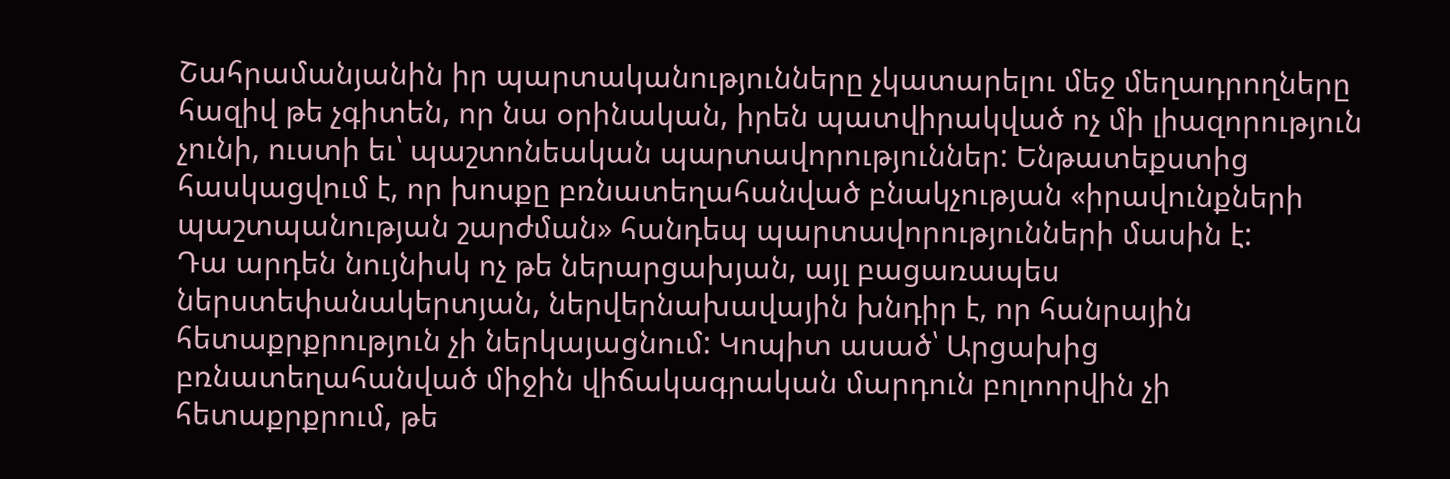Շահրամանյանին իր պարտականությունները չկատարելու մեջ մեղադրողները հազիվ թե չգիտեն, որ նա օրինական, իրեն պատվիրակված ոչ մի լիազորություն չունի, ուստի եւ՝ պաշտոնեական պարտավորություններ: Ենթատեքստից հասկացվում է, որ խոսքը բռնատեղահանված բնակչության «իրավունքների պաշտպանության շարժման» հանդեպ պարտավորությունների մասին է:
Դա արդեն նույնիսկ ոչ թե ներարցախյան, այլ բացառապես ներստեփանակերտյան, ներվերնախավային խնդիր է, որ հանրային հետաքրքրություն չի ներկայացնում: Կոպիտ ասած՝ Արցախից բռնատեղահանված միջին վիճակագրական մարդուն բոլոորվին չի հետաքրքրում, թե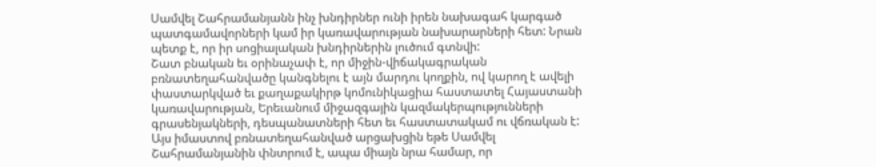Սամվել Շահրամանյանն ինչ խնդիրներ ունի իրեն նախագահ կարգած պատգամավորների կամ իր կառավարության նախարարների հետ: Նրան պետք է, որ իր սոցիալական խնդիրներին լուծում գտնվի:
Շատ բնական եւ օրինաչափ է, որ միջին-վիճակագրական բռնատեղահանվածը կանգնելու է այն մարդու կողքին, ով կարող է ավելի փաստարկված եւ քաղաքակիրթ կոմունիկացիա հաստատել Հայաստանի կառավարության, Երեւանում միջազգային կազմակերպությունների գրասենյակների, դեսպանատների հետ եւ հաստատակամ ու վճռական է: Այս իմաստով բռնատեղահանված արցախցին եթե Սամվել Շահրամանյանին փնտրում է, ապա միայն նրա համար, որ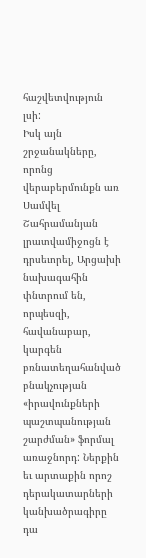հաշվետվություն լսի:
Իսկ այն շրջանակները, որոնց վերաբերմունքն առ Սամվել Շահրամանյան լրատվամիջոցն է դրսեւորել, Արցախի նախագահին փնտրում են, որպեսզի, հավանաբար, կարգեն բռնատեղահանված բնակչության «իրավունքների պաշտպանության շարժման» ֆորմալ առաջնորդ: Ներքին եւ արտաքին որոշ դերակատարների կանխածրագիրը դա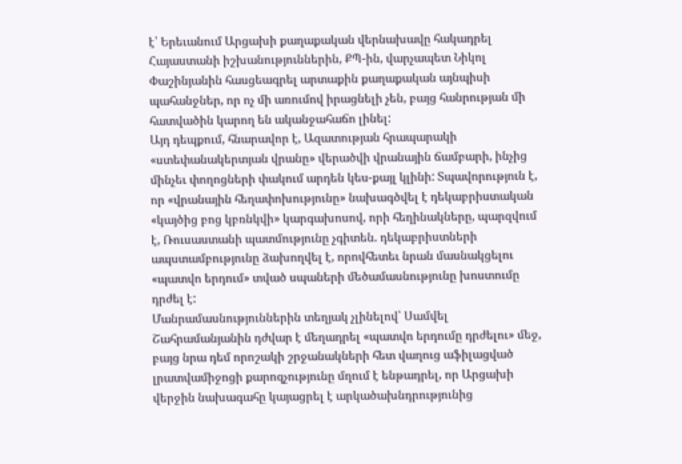է՝ Երեւանում Արցախի քաղաքական վերնախավը հակադրել Հայաստանի իշխանություններին, ՔՊ-ին, վարչապետ Նիկոլ Փաշինյանին հասցեագրել արտաքին քաղաքական այնպիսի պահանջներ, որ ոչ մի առումով իրացնելի չեն, բայց հանրության մի հատվածին կարող են ականջահաճո լինել:
Այդ դեպքում, հնարավոր է, Ազատության հրապարակի «ստեփանակերտյան վրանը» վերածվի վրանային ճամբարի, ինչից մինչեւ փողոցների փակում արդեն կես-քայլ կլինի: Տպավորություն է, որ «վրանային հեղափոխությունը» նախագծվել է դեկաբրիստական «կայծից բոց կբռնկվի» կարգախոսով, որի հեղինակները, պարզվում է, Ռուսաստանի պատմությունը չգիտեն. դեկաբրիստների ապստամբությունը ձախողվել է, որովհետեւ նրան մասնակցելու «պատվո երդում» տված սպաների մեծամասնությունը խոստումը դրժել է:
Մանրամասնություններին տեղյակ չլինելով՝ Սամվել Շահրամանյանին դժվար է մեղադրել «պատվո երդումը դրժելու» մեջ, բայց նրա դեմ որոշակի շրջանակների հետ վաղուց աֆիլացված լրատվամիջոցի քարոզչությունը մղում է ենթադրել, որ Արցախի վերջին նախագահը կայացրել է արկածախնդրությունից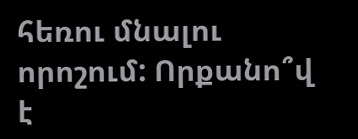հեռու մնալու որոշում: Որքանո՞վ է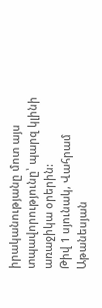իրականությանը մոտ այս տպավորությունը՝ պարզ կլինի առաջիկա օրերին:
Թիվ 1 սյունակ, Վահրամ Աթանեսյան